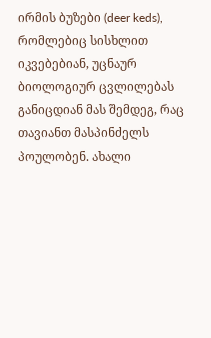ირმის ბუზები (deer keds), რომლებიც სისხლით იკვებებიან, უცნაურ ბიოლოგიურ ცვლილებას განიცდიან მას შემდეგ, რაც თავიანთ მასპინძელს პოულობენ. ახალი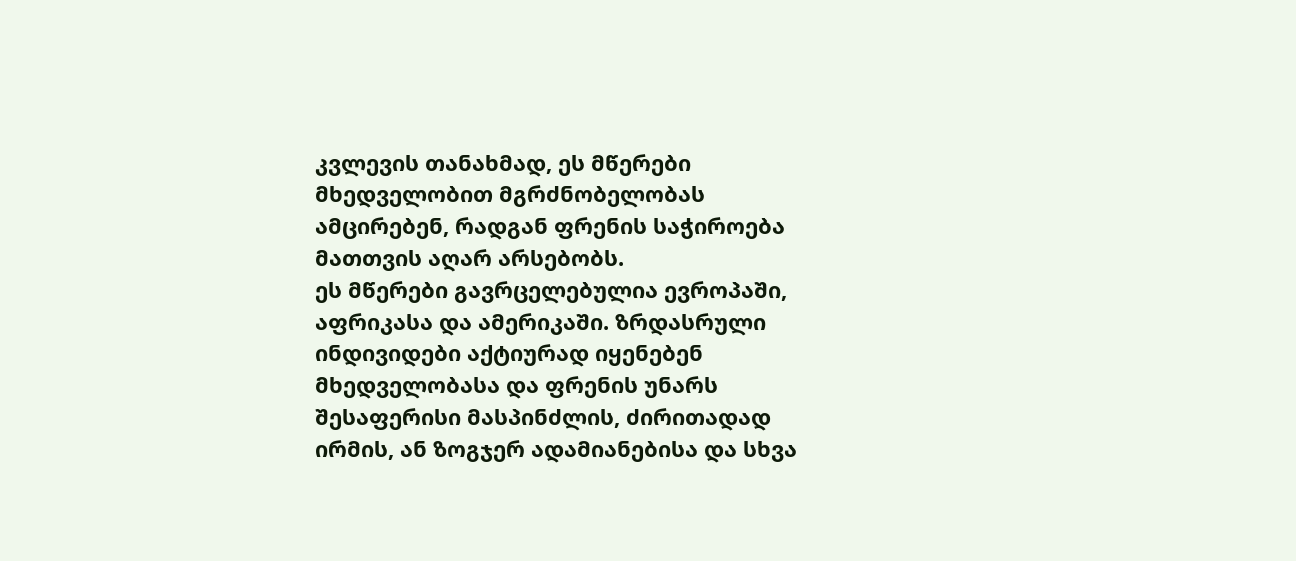კვლევის თანახმად, ეს მწერები მხედველობით მგრძნობელობას ამცირებენ, რადგან ფრენის საჭიროება მათთვის აღარ არსებობს.
ეს მწერები გავრცელებულია ევროპაში, აფრიკასა და ამერიკაში. ზრდასრული ინდივიდები აქტიურად იყენებენ მხედველობასა და ფრენის უნარს შესაფერისი მასპინძლის, ძირითადად ირმის, ან ზოგჯერ ადამიანებისა და სხვა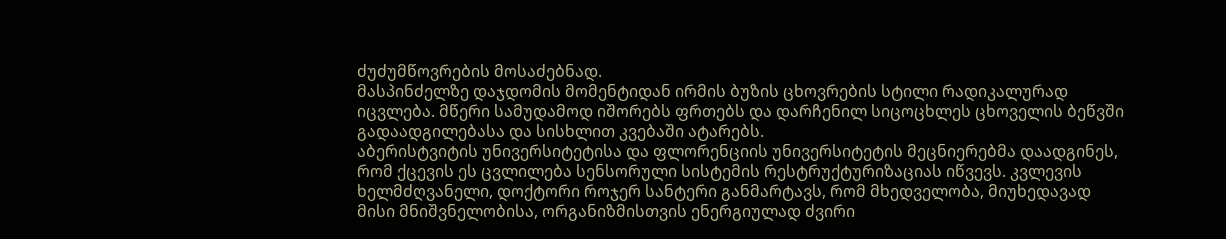ძუძუმწოვრების მოსაძებნად.
მასპინძელზე დაჯდომის მომენტიდან ირმის ბუზის ცხოვრების სტილი რადიკალურად იცვლება. მწერი სამუდამოდ იშორებს ფრთებს და დარჩენილ სიცოცხლეს ცხოველის ბეწვში გადაადგილებასა და სისხლით კვებაში ატარებს.
აბერისტვიტის უნივერსიტეტისა და ფლორენციის უნივერსიტეტის მეცნიერებმა დაადგინეს, რომ ქცევის ეს ცვლილება სენსორული სისტემის რესტრუქტურიზაციას იწვევს. კვლევის ხელმძღვანელი, დოქტორი როჯერ სანტერი განმარტავს, რომ მხედველობა, მიუხედავად მისი მნიშვნელობისა, ორგანიზმისთვის ენერგიულად ძვირი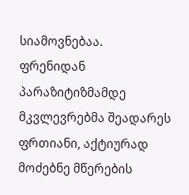სიამოვნებაა.
ფრენიდან პარაზიტიზმამდე
მკვლევრებმა შეადარეს ფრთიანი, აქტიურად მოძებნე მწერების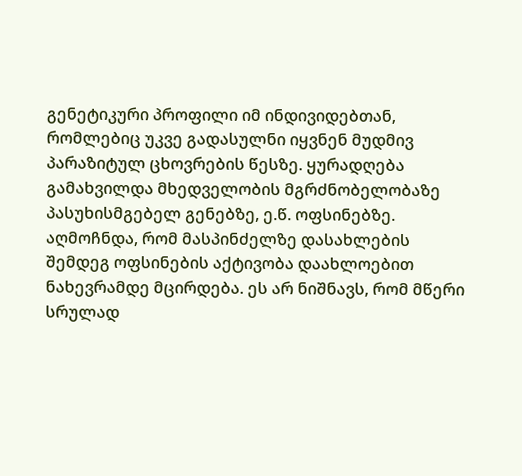გენეტიკური პროფილი იმ ინდივიდებთან, რომლებიც უკვე გადასულნი იყვნენ მუდმივ პარაზიტულ ცხოვრების წესზე. ყურადღება გამახვილდა მხედველობის მგრძნობელობაზე პასუხისმგებელ გენებზე, ე.წ. ოფსინებზე.
აღმოჩნდა, რომ მასპინძელზე დასახლების შემდეგ ოფსინების აქტივობა დაახლოებით ნახევრამდე მცირდება. ეს არ ნიშნავს, რომ მწერი სრულად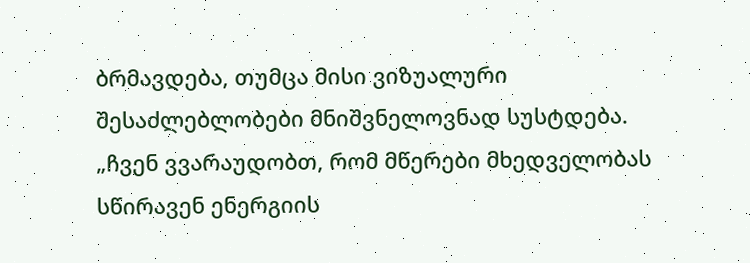ბრმავდება, თუმცა მისი ვიზუალური შესაძლებლობები მნიშვნელოვნად სუსტდება.
„ჩვენ ვვარაუდობთ, რომ მწერები მხედველობას სწირავენ ენერგიის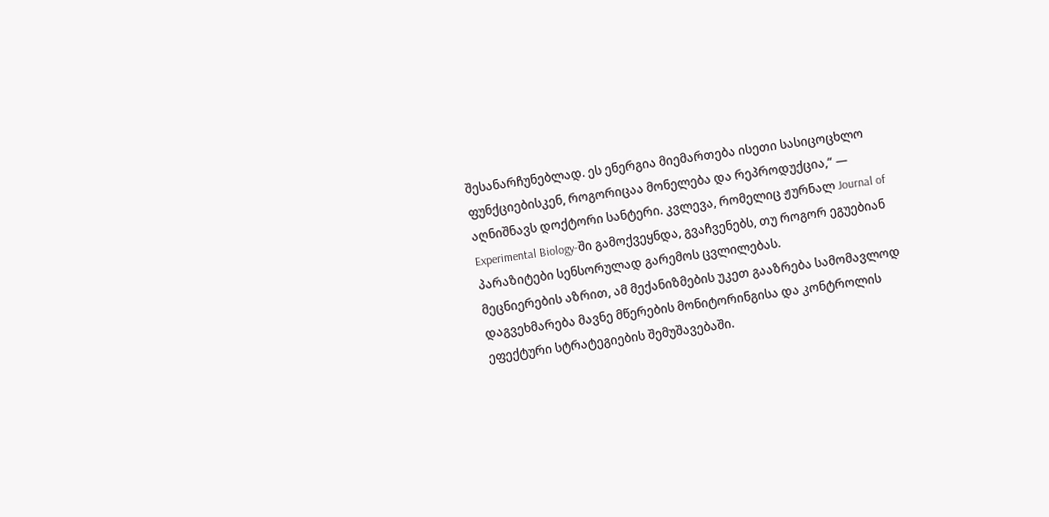შესანარჩუნებლად. ეს ენერგია მიემართება ისეთი სასიცოცხლო ფუნქციებისკენ, როგორიცაა მონელება და რეპროდუქცია,“ — აღნიშნავს დოქტორი სანტერი. კვლევა, რომელიც ჟურნალ Journal of Experimental Biology-ში გამოქვეყნდა, გვაჩვენებს, თუ როგორ ეგუებიან პარაზიტები სენსორულად გარემოს ცვლილებას.
მეცნიერების აზრით, ამ მექანიზმების უკეთ გააზრება სამომავლოდ დაგვეხმარება მავნე მწერების მონიტორინგისა და კონტროლის ეფექტური სტრატეგიების შემუშავებაში.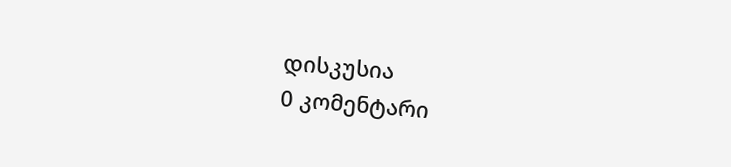დისკუსია
0 კომენტარი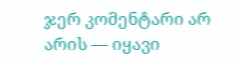ჯერ კომენტარი არ არის — იყავი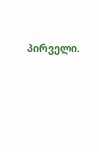პირველი.